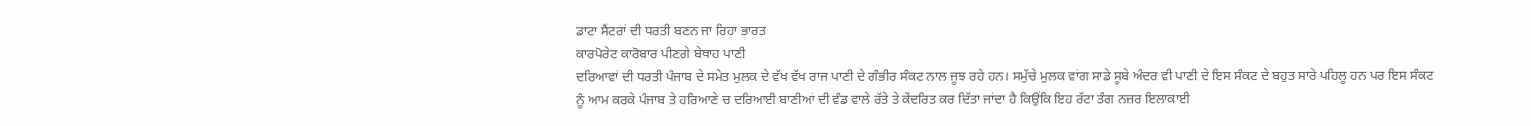ਡਾਟਾ ਸੈਂਟਰਾਂ ਦੀ ਧਰਤੀ ਬਣਨ ਜਾ ਰਿਹਾ ਭਾਰਤ
ਕਾਰਪੋਰੇਟ ਕਾਰੋਬਾਰ ਪੀਣਗੇ ਬੇਥਾਹ ਪਾਣੀ
ਦਰਿਆਵਾਂ ਦੀ ਧਰਤੀ ਪੰਜਾਬ ਦੇ ਸਮੇਤ ਮੁਲਕ ਦੇ ਵੱਖ ਵੱਖ ਰਾਜ ਪਾਣੀ ਦੇ ਗੰਭੀਰ ਸੰਕਟ ਨਾਲ ਜੂਝ ਰਹੇ ਹਨ। ਸਮੁੱਚੇ ਮੁਲਕ ਵਾਂਗ ਸਾਡੇ ਸੂਬੇ ਅੰਦਰ ਵੀ ਪਾਣੀ ਦੇ ਇਸ ਸੰਕਟ ਦੇ ਬਹੁਤ ਸਾਰੇ ਪਹਿਲੂ ਹਨ ਪਰ ਇਸ ਸੰਕਟ ਨੂੰ ਆਮ ਕਰਕੇ ਪੰਜਾਬ ਤੇ ਹਰਿਆਣੇ ਚ ਦਰਿਆਈ ਬਾਣੀਆਂ ਦੀ ਵੰਡ ਵਾਲੇ ਰੱਤੇ ਤੇ ਕੇਂਦਰਿਤ ਕਰ ਦਿੱਤਾ ਜਾਂਦਾ ਹੈ ਕਿਉਂਕਿ ਇਹ ਰੱਟਾ ਤੰਗ ਨਜ਼ਰ ਇਲਾਕਾਈ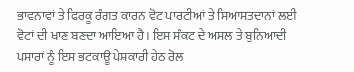ਭਾਵਨਾਵਾਂ ਤੇ ਫਿਰਕੂ ਰੰਗਤ ਕਾਰਨ ਵੋਟ ਪਾਰਟੀਆਂ ਤੇ ਸਿਆਸਤਦਾਨਾਂ ਲਈ ਵੋਟਾਂ ਦੀ ਖਾਣ ਬਣਦਾ ਆਇਆ ਹੈ। ਇਸ ਸੰਕਟ ਦੇ ਅਸਲ ਤੇ ਬੁਨਿਆਦੀ ਪਸਾਰਾਂ ਨੂੰ ਇਸ ਭਟਕਾਊ ਪੇਸ਼ਕਾਰੀ ਹੇਠ ਰੋਲ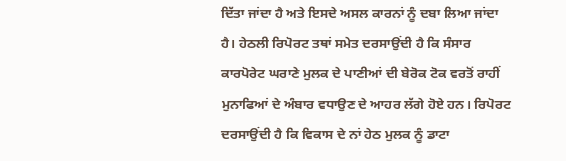ਦਿੱਤਾ ਜਾਂਦਾ ਹੈ ਅਤੇ ਇਸਦੇ ਅਸਲ ਕਾਰਨਾਂ ਨੂੰ ਦਬਾ ਲਿਆ ਜਾਂਦਾ ਹੈ। ਹੇਠਲੀ ਰਿਪੋਰਟ ਤਥਾਂ ਸਮੇਤ ਦਰਸਾਉਂਦੀ ਹੈ ਕਿ ਸੰਸਾਰ ਕਾਰਪੋਰੇਟ ਘਰਾਣੇ ਮੁਲਕ ਦੇ ਪਾਣੀਆਂ ਦੀ ਬੇਰੋਕ ਟੋਕ ਵਰਤੋਂ ਰਾਹੀਂ ਮੁਨਾਫਿਆਂ ਦੇ ਅੰਬਾਰ ਵਧਾਉਣ ਦੇ ਆਹਰ ਲੱਗੇ ਹੋਏ ਹਨ। ਰਿਪੋਰਟ ਦਰਸਾਉਂਦੀ ਹੈ ਕਿ ਵਿਕਾਸ ਦੇ ਨਾਂ ਹੇਠ ਮੁਲਕ ਨੂੰ ਡਾਟਾ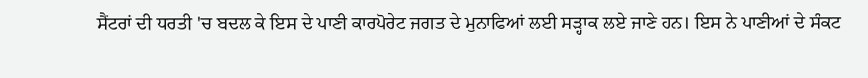ਸੈਂਟਰਾਂ ਦੀ ਧਰਤੀ 'ਚ ਬਦਲ ਕੇ ਇਸ ਦੇ ਪਾਣੀ ਕਾਰਪੋਰੇਟ ਜਗਤ ਦੇ ਮੁਨਾਫਿਆਂ ਲਈ ਸੜ੍ਹਾਕ ਲਏ ਜਾਣੇ ਹਨ। ਇਸ ਨੇ ਪਾਣੀਆਂ ਦੇ ਸੰਕਟ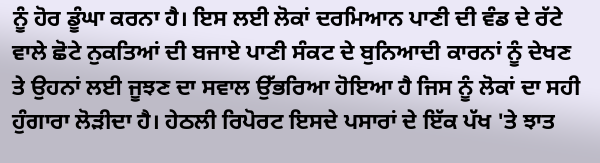ਨੂੰ ਹੋਰ ਡੂੰਘਾ ਕਰਨਾ ਹੈ। ਇਸ ਲਈ ਲੋਕਾਂ ਦਰਮਿਆਨ ਪਾਣੀ ਦੀ ਵੰਡ ਦੇ ਰੱਟੇ ਵਾਲੇ ਛੋਟੇ ਨੁਕਤਿਆਂ ਦੀ ਬਜਾਏ ਪਾਣੀ ਸੰਕਟ ਦੇ ਬੁਨਿਆਦੀ ਕਾਰਨਾਂ ਨੂੰ ਦੇਖਣ ਤੇ ਉਹਨਾਂ ਲਈ ਜੂਝਣ ਦਾ ਸਵਾਲ ਉੱਭਰਿਆ ਹੋਇਆ ਹੈ ਜਿਸ ਨੂੰ ਲੋਕਾਂ ਦਾ ਸਹੀ ਹੁੰਗਾਰਾ ਲੋੜੀਦਾ ਹੈ। ਹੇਠਲੀ ਰਿਪੋਰਟ ਇਸਦੇ ਪਸਾਰਾਂ ਦੇ ਇੱਕ ਪੱਖ 'ਤੇ ਝਾਤ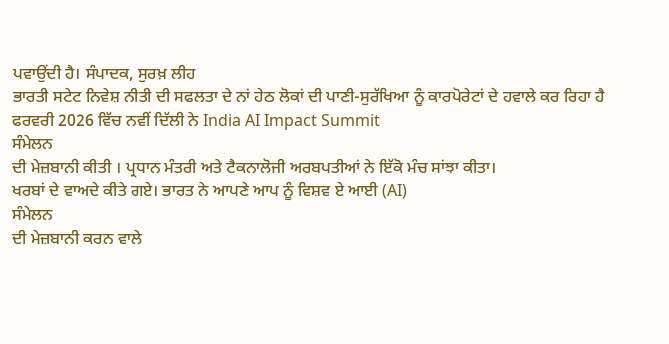ਪਵਾਉਂਦੀ ਹੈ। ਸੰਪਾਦਕ, ਸੁਰਖ਼ ਲੀਹ
ਭਾਰਤੀ ਸਟੇਟ ਨਿਵੇਸ਼ ਨੀਤੀ ਦੀ ਸਫਲਤਾ ਦੇ ਨਾਂ ਹੇਠ ਲੋਕਾਂ ਦੀ ਪਾਣੀ-ਸੁਰੱਖਿਆ ਨੂੰ ਕਾਰਪੋਰੇਟਾਂ ਦੇ ਹਵਾਲੇ ਕਰ ਰਿਹਾ ਹੈ
ਫਰਵਰੀ 2026 ਵਿੱਚ ਨਵੀਂ ਦਿੱਲੀ ਨੇ India AI Impact Summit
ਸੰਮੇਲਨ
ਦੀ ਮੇਜ਼ਬਾਨੀ ਕੀਤੀ । ਪ੍ਰਧਾਨ ਮੰਤਰੀ ਅਤੇ ਟੈਕਨਾਲੋਜੀ ਅਰਬਪਤੀਆਂ ਨੇ ਇੱਕੋ ਮੰਚ ਸਾਂਝਾ ਕੀਤਾ।
ਖਰਬਾਂ ਦੇ ਵਾਅਦੇ ਕੀਤੇ ਗਏ। ਭਾਰਤ ਨੇ ਆਪਣੇ ਆਪ ਨੂੰ ਵਿਸ਼ਵ ਏ ਆਈ (AI)
ਸੰਮੇਲਨ
ਦੀ ਮੇਜ਼ਬਾਨੀ ਕਰਨ ਵਾਲੇ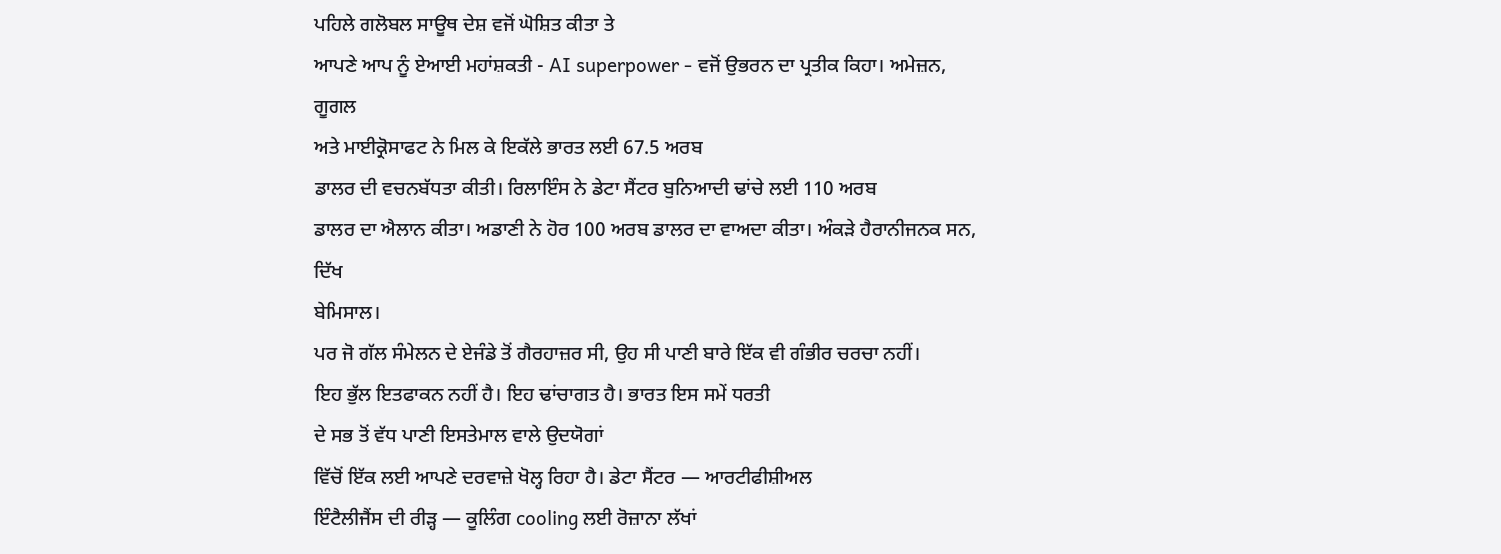ਪਹਿਲੇ ਗਲੋਬਲ ਸਾਊਥ ਦੇਸ਼ ਵਜੋਂ ਘੋਸ਼ਿਤ ਕੀਤਾ ਤੇ
ਆਪਣੇ ਆਪ ਨੂੰ ਏਆਈ ਮਹਾਂਸ਼ਕਤੀ - AI superpower - ਵਜੋਂ ਉਭਰਨ ਦਾ ਪ੍ਰਤੀਕ ਕਿਹਾ। ਅਮੇਜ਼ਨ, ਗੂਗਲ
ਅਤੇ ਮਾਈਕ੍ਰੋਸਾਫਟ ਨੇ ਮਿਲ ਕੇ ਇਕੱਲੇ ਭਾਰਤ ਲਈ 67.5 ਅਰਬ
ਡਾਲਰ ਦੀ ਵਚਨਬੱਧਤਾ ਕੀਤੀ। ਰਿਲਾਇੰਸ ਨੇ ਡੇਟਾ ਸੈਂਟਰ ਬੁਨਿਆਦੀ ਢਾਂਚੇ ਲਈ 110 ਅਰਬ
ਡਾਲਰ ਦਾ ਐਲਾਨ ਕੀਤਾ। ਅਡਾਣੀ ਨੇ ਹੋਰ 100 ਅਰਬ ਡਾਲਰ ਦਾ ਵਾਅਦਾ ਕੀਤਾ। ਅੰਕੜੇ ਹੈਰਾਨੀਜਨਕ ਸਨ, ਦਿੱਖ
ਬੇਮਿਸਾਲ।
ਪਰ ਜੋ ਗੱਲ ਸੰਮੇਲਨ ਦੇ ਏਜੰਡੇ ਤੋਂ ਗੈਰਹਾਜ਼ਰ ਸੀ, ਉਹ ਸੀ ਪਾਣੀ ਬਾਰੇ ਇੱਕ ਵੀ ਗੰਭੀਰ ਚਰਚਾ ਨਹੀਂ।
ਇਹ ਭੁੱਲ ਇਤਫਾਕਨ ਨਹੀਂ ਹੈ। ਇਹ ਢਾਂਚਾਗਤ ਹੈ। ਭਾਰਤ ਇਸ ਸਮੇਂ ਧਰਤੀ
ਦੇ ਸਭ ਤੋਂ ਵੱਧ ਪਾਣੀ ਇਸਤੇਮਾਲ ਵਾਲੇ ਉਦਯੋਗਾਂ
ਵਿੱਚੋਂ ਇੱਕ ਲਈ ਆਪਣੇ ਦਰਵਾਜ਼ੇ ਖੋਲ੍ਹ ਰਿਹਾ ਹੈ। ਡੇਟਾ ਸੈਂਟਰ — ਆਰਟੀਫੀਸ਼ੀਅਲ
ਇੰਟੈਲੀਜੈਂਸ ਦੀ ਰੀੜ੍ਹ — ਕੂਲਿੰਗ cooling ਲਈ ਰੋਜ਼ਾਨਾ ਲੱਖਾਂ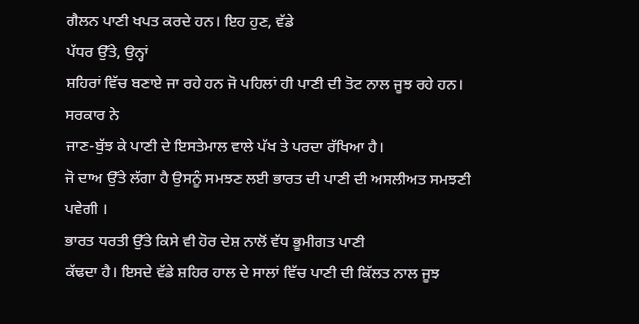ਗੈਲਨ ਪਾਣੀ ਖਪਤ ਕਰਦੇ ਹਨ। ਇਹ ਹੁਣ, ਵੱਡੇ
ਪੱਧਰ ਉੱਤੇ, ਉਨ੍ਹਾਂ
ਸ਼ਹਿਰਾਂ ਵਿੱਚ ਬਣਾਏ ਜਾ ਰਹੇ ਹਨ ਜੋ ਪਹਿਲਾਂ ਹੀ ਪਾਣੀ ਦੀ ਤੋਟ ਨਾਲ ਜੂਝ ਰਹੇ ਹਨ। ਸਰਕਾਰ ਨੇ
ਜਾਣ-ਬੁੱਝ ਕੇ ਪਾਣੀ ਦੇ ਇਸਤੇਮਾਲ ਵਾਲੇ ਪੱਖ ਤੇ ਪਰਦਾ ਰੱਖਿਆ ਹੈ।
ਜੋ ਦਾਅ ਉੱਤੇ ਲੱਗਾ ਹੈ ਉਸਨੂੰ ਸਮਝਣ ਲਈ ਭਾਰਤ ਦੀ ਪਾਣੀ ਦੀ ਅਸਲੀਅਤ ਸਮਝਣੀ ਪਵੇਗੀ ।
ਭਾਰਤ ਧਰਤੀ ਉੱਤੇ ਕਿਸੇ ਵੀ ਹੋਰ ਦੇਸ਼ ਨਾਲੋਂ ਵੱਧ ਭੂਮੀਗਤ ਪਾਣੀ
ਕੱਢਦਾ ਹੈ। ਇਸਦੇ ਵੱਡੇ ਸ਼ਹਿਰ ਹਾਲ ਦੇ ਸਾਲਾਂ ਵਿੱਚ ਪਾਣੀ ਦੀ ਕਿੱਲਤ ਨਾਲ ਜੂਝ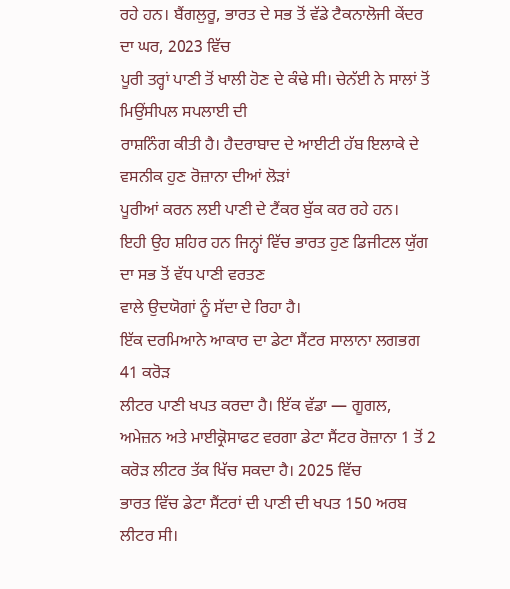ਰਹੇ ਹਨ। ਬੈਂਗਲੁਰੂ, ਭਾਰਤ ਦੇ ਸਭ ਤੋਂ ਵੱਡੇ ਟੈਕਨਾਲੋਜੀ ਕੇਂਦਰ ਦਾ ਘਰ, 2023 ਵਿੱਚ
ਪੂਰੀ ਤਰ੍ਹਾਂ ਪਾਣੀ ਤੋਂ ਖਾਲੀ ਹੋਣ ਦੇ ਕੰਢੇ ਸੀ। ਚੇਨੱਈ ਨੇ ਸਾਲਾਂ ਤੋਂ ਮਿਉਂਸੀਪਲ ਸਪਲਾਈ ਦੀ
ਰਾਸ਼ਨਿੰਗ ਕੀਤੀ ਹੈ। ਹੈਦਰਾਬਾਦ ਦੇ ਆਈਟੀ ਹੱਬ ਇਲਾਕੇ ਦੇ ਵਸਨੀਕ ਹੁਣ ਰੋਜ਼ਾਨਾ ਦੀਆਂ ਲੋੜਾਂ
ਪੂਰੀਆਂ ਕਰਨ ਲਈ ਪਾਣੀ ਦੇ ਟੈਂਕਰ ਬੁੱਕ ਕਰ ਰਹੇ ਹਨ।
ਇਹੀ ਉਹ ਸ਼ਹਿਰ ਹਨ ਜਿਨ੍ਹਾਂ ਵਿੱਚ ਭਾਰਤ ਹੁਣ ਡਿਜੀਟਲ ਯੁੱਗ ਦਾ ਸਭ ਤੋਂ ਵੱਧ ਪਾਣੀ ਵਰਤਣ
ਵਾਲੇ ਉਦਯੋਗਾਂ ਨੂੰ ਸੱਦਾ ਦੇ ਰਿਹਾ ਹੈ।
ਇੱਕ ਦਰਮਿਆਨੇ ਆਕਾਰ ਦਾ ਡੇਟਾ ਸੈਂਟਰ ਸਾਲਾਨਾ ਲਗਭਗ 41 ਕਰੋੜ
ਲੀਟਰ ਪਾਣੀ ਖਪਤ ਕਰਦਾ ਹੈ। ਇੱਕ ਵੱਡਾ — ਗੂਗਲ, ਅਮੇਜ਼ਨ ਅਤੇ ਮਾਈਕ੍ਰੋਸਾਫਟ ਵਰਗਾ ਡੇਟਾ ਸੈਂਟਰ ਰੋਜ਼ਾਨਾ 1 ਤੋਂ 2 ਕਰੋੜ ਲੀਟਰ ਤੱਕ ਖਿੱਚ ਸਕਦਾ ਹੈ। 2025 ਵਿੱਚ
ਭਾਰਤ ਵਿੱਚ ਡੇਟਾ ਸੈਂਟਰਾਂ ਦੀ ਪਾਣੀ ਦੀ ਖਪਤ 150 ਅਰਬ ਲੀਟਰ ਸੀ।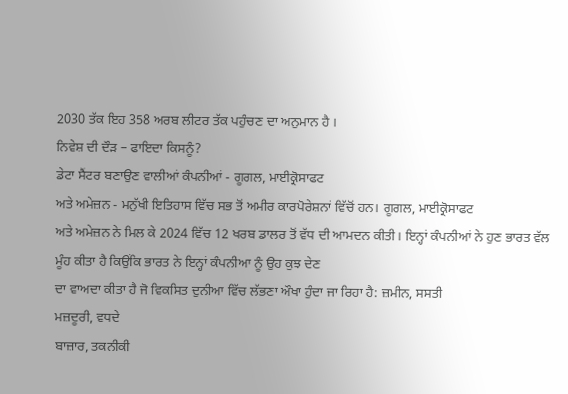2030 ਤੱਕ ਇਹ 358 ਅਰਬ ਲੀਟਰ ਤੱਕ ਪਹੁੰਚਣ ਦਾ ਅਨੁਮਾਨ ਹੈ ।
ਨਿਵੇਸ਼ ਦੀ ਦੌੜ – ਫਾਇਦਾ ਕਿਸਨੂੰ?
ਡੇਟਾ ਸੈਂਟਰ ਬਣਾਉਣ ਵਾਲੀਆਂ ਕੰਪਨੀਆਂ - ਗੂਗਲ, ਮਾਈਕ੍ਰੋਸਾਫਟ
ਅਤੇ ਅਮੇਜ਼ਨ - ਮਨੁੱਖੀ ਇਤਿਹਾਸ ਵਿੱਚ ਸਭ ਤੋਂ ਅਮੀਰ ਕਾਰਪੋਰੇਸ਼ਨਾਂ ਵਿੱਚੋਂ ਹਨ। ਗੂਗਲ, ਮਾਈਕ੍ਰੋਸਾਫਟ
ਅਤੇ ਅਮੇਜ਼ਨ ਨੇ ਮਿਲ ਕੇ 2024 ਵਿੱਚ 12 ਖਰਬ ਡਾਲਰ ਤੋਂ ਵੱਧ ਦੀ ਆਮਦਨ ਕੀਤੀ। ਇਨ੍ਹਾਂ ਕੰਪਨੀਆਂ ਨੇ ਹੁਣ ਭਾਰਤ ਵੱਲ
ਮੂੰਹ ਕੀਤਾ ਹੈ ਕਿਉਂਕਿ ਭਾਰਤ ਨੇ ਇਨ੍ਹਾਂ ਕੰਪਨੀਆ ਨੂੰ ਉਹ ਕੁਝ ਦੇਣ
ਦਾ ਵਾਅਦਾ ਕੀਤਾ ਹੈ ਜੋ ਵਿਕਸਿਤ ਦੁਨੀਆ ਵਿੱਚ ਲੱਭਣਾ ਔਖਾ ਹੁੰਦਾ ਜਾ ਰਿਹਾ ਹੈ: ਜ਼ਮੀਨ, ਸਸਤੀ
ਮਜ਼ਦੂਰੀ, ਵਧਦੇ
ਬਾਜ਼ਾਰ, ਤਕਨੀਕੀ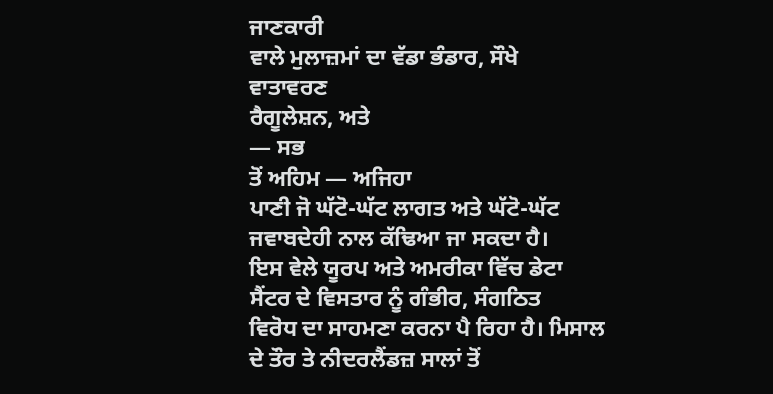ਜਾਣਕਾਰੀ
ਵਾਲੇ ਮੁਲਾਜ਼ਮਾਂ ਦਾ ਵੱਡਾ ਭੰਡਾਰ, ਸੌਖੇ
ਵਾਤਾਵਰਣ
ਰੈਗੂਲੇਸ਼ਨ, ਅਤੇ
— ਸਭ
ਤੋਂ ਅਹਿਮ — ਅਜਿਹਾ
ਪਾਣੀ ਜੋ ਘੱਟੋ-ਘੱਟ ਲਾਗਤ ਅਤੇ ਘੱਟੋ-ਘੱਟ ਜਵਾਬਦੇਹੀ ਨਾਲ ਕੱਢਿਆ ਜਾ ਸਕਦਾ ਹੈ।
ਇਸ ਵੇਲੇ ਯੂਰਪ ਅਤੇ ਅਮਰੀਕਾ ਵਿੱਚ ਡੇਟਾ ਸੈਂਟਰ ਦੇ ਵਿਸਤਾਰ ਨੂੰ ਗੰਭੀਰ, ਸੰਗਠਿਤ
ਵਿਰੋਧ ਦਾ ਸਾਹਮਣਾ ਕਰਨਾ ਪੈ ਰਿਹਾ ਹੈ। ਮਿਸਾਲ ਦੇ ਤੌਰ ਤੇ ਨੀਦਰਲੈਂਡਜ਼ ਸਾਲਾਂ ਤੋਂ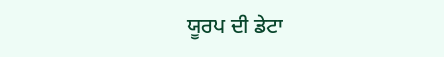ਯੂਰਪ ਦੀ ਡੇਟਾ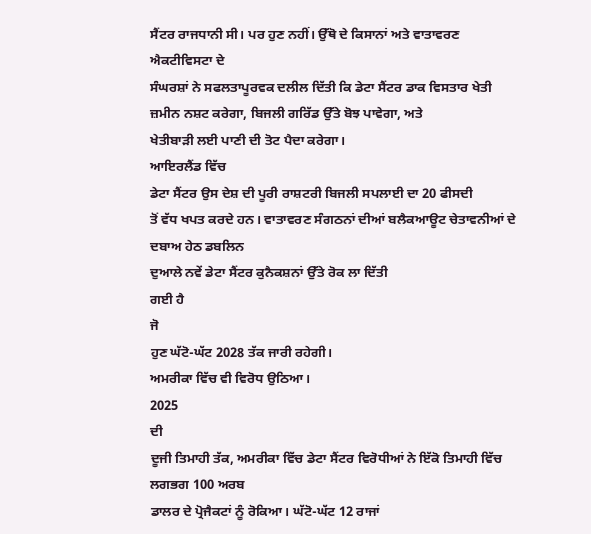ਸੈਂਟਰ ਰਾਜਧਾਨੀ ਸੀ। ਪਰ ਹੁਣ ਨਹੀਂ। ਉੱਥੋ ਦੇ ਕਿਸਾਨਾਂ ਅਤੇ ਵਾਤਾਵਰਣ ਐਕਟੀਵਿਸਟਾ ਦੇ
ਸੰਘਰਸ਼ਾਂ ਨੇ ਸਫਲਤਾਪੂਰਵਕ ਦਲੀਲ ਦਿੱਤੀ ਕਿ ਡੇਟਾ ਸੈਂਟਰ ਡਾਕ ਵਿਸਤਾਰ ਖੇਤੀ
ਜ਼ਮੀਨ ਨਸ਼ਟ ਕਰੇਗਾ, ਬਿਜਲੀ ਗਰਿੱਡ ਉੱਤੇ ਬੋਝ ਪਾਵੇਗਾ, ਅਤੇ
ਖੇਤੀਬਾੜੀ ਲਈ ਪਾਣੀ ਦੀ ਤੋਟ ਪੈਦਾ ਕਰੇਗਾ।
ਆਇਰਲੈਂਡ ਵਿੱਚ
ਡੇਟਾ ਸੈਂਟਰ ਉਸ ਦੇਸ਼ ਦੀ ਪੂਰੀ ਰਾਸ਼ਟਰੀ ਬਿਜਲੀ ਸਪਲਾਈ ਦਾ 20 ਫੀਸਦੀ
ਤੋਂ ਵੱਧ ਖਪਤ ਕਰਦੇ ਹਨ। ਵਾਤਾਵਰਣ ਸੰਗਠਨਾਂ ਦੀਆਂ ਬਲੈਕਆਊਟ ਚੇਤਾਵਨੀਆਂ ਦੇ ਦਬਾਅ ਹੇਠ ਡਬਲਿਨ
ਦੁਆਲੇ ਨਵੇਂ ਡੇਟਾ ਸੈਂਟਰ ਕੁਨੈਕਸ਼ਨਾਂ ਉੱਤੇ ਰੋਕ ਲਾ ਦਿੱਤੀ
ਗਈ ਹੈ
ਜੋ
ਹੁਣ ਘੱਟੋ-ਘੱਟ 2028 ਤੱਕ ਜਾਰੀ ਰਹੇਗੀ।
ਅਮਰੀਕਾ ਵਿੱਚ ਵੀ ਵਿਰੋਧ ਉਠਿਆ।
2025
ਦੀ
ਦੂਜੀ ਤਿਮਾਹੀ ਤੱਕ, ਅਮਰੀਕਾ ਵਿੱਚ ਡੇਟਾ ਸੈਂਟਰ ਵਿਰੋਧੀਆਂ ਨੇ ਇੱਕੋ ਤਿਮਾਹੀ ਵਿੱਚ ਲਗਭਗ 100 ਅਰਬ
ਡਾਲਰ ਦੇ ਪ੍ਰੋਜੈਕਟਾਂ ਨੂੰ ਰੋਕਿਆ। ਘੱਟੋ-ਘੱਟ 12 ਰਾਜਾਂ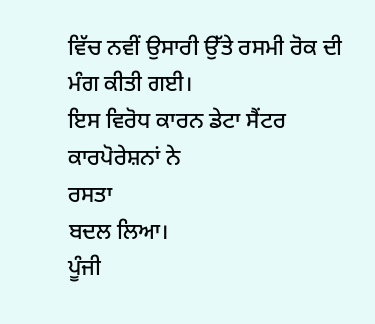ਵਿੱਚ ਨਵੀਂ ਉਸਾਰੀ ਉੱਤੇ ਰਸਮੀ ਰੋਕ ਦੀ ਮੰਗ ਕੀਤੀ ਗਈ।
ਇਸ ਵਿਰੋਧ ਕਾਰਨ ਡੇਟਾ ਸੈਂਟਰ ਕਾਰਪੋਰੇਸ਼ਨਾਂ ਨੇ
ਰਸਤਾ
ਬਦਲ ਲਿਆ।
ਪੂੰਜੀ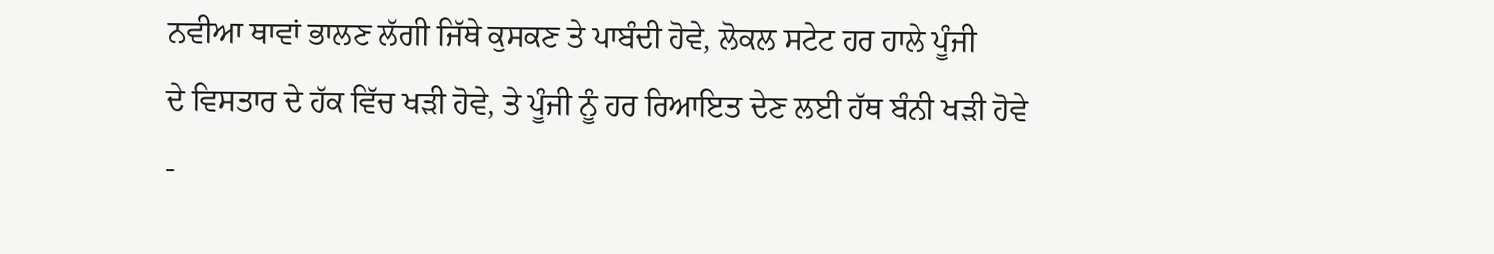ਨਵੀਆ ਥਾਵਾਂ ਭਾਲਣ ਲੱਗੀ ਜਿੱਥੇ ਕੁਸਕਣ ਤੇ ਪਾਬੰਦੀ ਹੋਵੇ, ਲੋਕਲ ਸਟੇਟ ਹਰ ਹਾਲੇ ਪੂੰਜੀ
ਦੇ ਵਿਸਤਾਰ ਦੇ ਹੱਕ ਵਿੱਚ ਖੜੀ ਹੋਵੇ, ਤੇ ਪੂੰਜੀ ਨੂੰ ਹਰ ਰਿਆਇਤ ਦੇਣ ਲਈ ਹੱਥ ਬੰਨੀ ਖੜੀ ਹੋਵੇ
-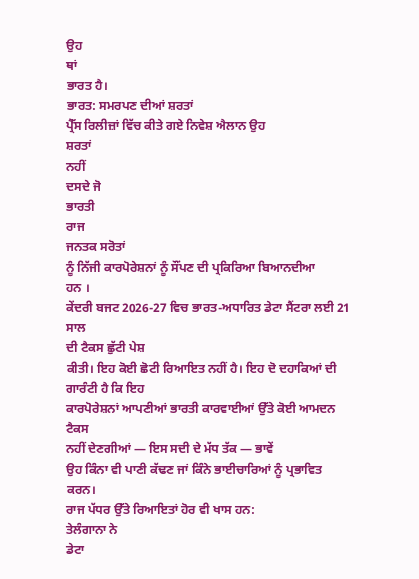ਉਹ
ਥਾਂ
ਭਾਰਤ ਹੈ।
ਭਾਰਤ: ਸਮਰਪਣ ਦੀਆਂ ਸ਼ਰਤਾਂ
ਪ੍ਰੈੱਸ ਰਿਲੀਜ਼ਾਂ ਵਿੱਚ ਕੀਤੇ ਗਏ ਨਿਵੇਸ਼ ਐਲਾਨ ਉਹ
ਸ਼ਰਤਾਂ
ਨਹੀਂ
ਦਸਦੇ ਜੋ
ਭਾਰਤੀ
ਰਾਜ
ਜਨਤਕ ਸਰੋਤਾਂ
ਨੂੰ ਨਿੱਜੀ ਕਾਰਪੋਰੇਸ਼ਨਾਂ ਨੂੰ ਸੌਂਪਣ ਦੀ ਪ੍ਰਕਿਰਿਆ ਬਿਆਨਦੀਆ
ਹਨ ।
ਕੇਂਦਰੀ ਬਜਟ 2026-27 ਵਿਚ ਭਾਰਤ-ਅਧਾਰਿਤ ਡੇਟਾ ਸੈਂਟਰਾ ਲਈ 21 ਸਾਲ
ਦੀ ਟੈਕਸ ਛੁੱਟੀ ਪੇਸ਼
ਕੀਤੀ। ਇਹ ਕੋਈ ਛੋਟੀ ਰਿਆਇਤ ਨਹੀਂ ਹੈ। ਇਹ ਦੋ ਦਹਾਕਿਆਂ ਦੀ ਗਾਰੰਟੀ ਹੈ ਕਿ ਇਹ
ਕਾਰਪੋਰੇਸ਼ਨਾਂ ਆਪਣੀਆਂ ਭਾਰਤੀ ਕਾਰਵਾਈਆਂ ਉੱਤੇ ਕੋਈ ਆਮਦਨ ਟੈਕਸ
ਨਹੀਂ ਦੇਣਗੀਆਂ — ਇਸ ਸਦੀ ਦੇ ਮੱਧ ਤੱਕ — ਭਾਵੇਂ
ਉਹ ਕਿੰਨਾ ਵੀ ਪਾਣੀ ਕੱਢਣ ਜਾਂ ਕਿੰਨੇ ਭਾਈਚਾਰਿਆਂ ਨੂੰ ਪ੍ਰਭਾਵਿਤ ਕਰਨ।
ਰਾਜ ਪੱਧਰ ਉੱਤੇ ਰਿਆਇਤਾਂ ਹੋਰ ਵੀ ਖਾਸ ਹਨ:
ਤੇਲੰਗਾਨਾ ਨੇ
ਡੇਟਾ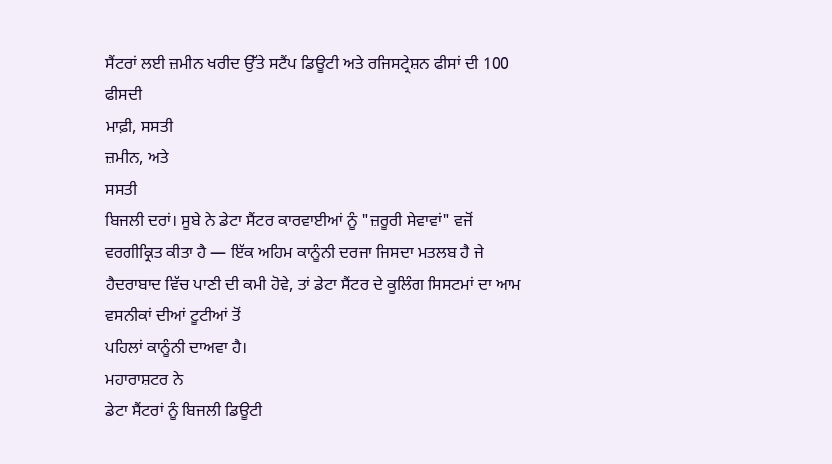ਸੈਂਟਰਾਂ ਲਈ ਜ਼ਮੀਨ ਖਰੀਦ ਉੱਤੇ ਸਟੈਂਪ ਡਿਊਟੀ ਅਤੇ ਰਜਿਸਟ੍ਰੇਸ਼ਨ ਫੀਸਾਂ ਦੀ 100 ਫੀਸਦੀ
ਮਾਫ਼ੀ, ਸਸਤੀ
ਜ਼ਮੀਨ, ਅਤੇ
ਸਸਤੀ
ਬਿਜਲੀ ਦਰਾਂ। ਸੂਬੇ ਨੇ ਡੇਟਾ ਸੈਂਟਰ ਕਾਰਵਾਈਆਂ ਨੂੰ "ਜ਼ਰੂਰੀ ਸੇਵਾਵਾਂ" ਵਜੋਂ
ਵਰਗੀਕ੍ਰਿਤ ਕੀਤਾ ਹੈ — ਇੱਕ ਅਹਿਮ ਕਾਨੂੰਨੀ ਦਰਜਾ ਜਿਸਦਾ ਮਤਲਬ ਹੈ ਜੇ
ਹੈਦਰਾਬਾਦ ਵਿੱਚ ਪਾਣੀ ਦੀ ਕਮੀ ਹੋਵੇ, ਤਾਂ ਡੇਟਾ ਸੈਂਟਰ ਦੇ ਕੂਲਿੰਗ ਸਿਸਟਮਾਂ ਦਾ ਆਮ ਵਸਨੀਕਾਂ ਦੀਆਂ ਟੂਟੀਆਂ ਤੋਂ
ਪਹਿਲਾਂ ਕਾਨੂੰਨੀ ਦਾਅਵਾ ਹੈ।
ਮਹਾਰਾਸ਼ਟਰ ਨੇ
ਡੇਟਾ ਸੈਂਟਰਾਂ ਨੂੰ ਬਿਜਲੀ ਡਿਊਟੀ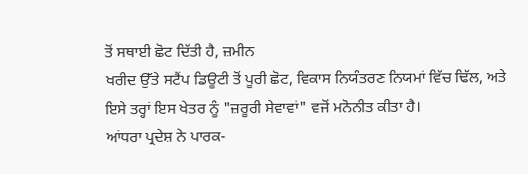ਤੋਂ ਸਥਾਈ ਛੋਟ ਦਿੱਤੀ ਹੈ, ਜ਼ਮੀਨ
ਖਰੀਦ ਉੱਤੇ ਸਟੈਂਪ ਡਿਊਟੀ ਤੋਂ ਪੂਰੀ ਛੋਟ, ਵਿਕਾਸ ਨਿਯੰਤਰਣ ਨਿਯਮਾਂ ਵਿੱਚ ਢਿੱਲ, ਅਤੇ
ਇਸੇ ਤਰ੍ਹਾਂ ਇਸ ਖੇਤਰ ਨੂੰ "ਜ਼ਰੂਰੀ ਸੇਵਾਵਾਂ" ਵਜੋਂ ਮਨੋਨੀਤ ਕੀਤਾ ਹੈ।
ਆਂਧਰਾ ਪ੍ਰਦੇਸ਼ ਨੇ ਪਾਰਕ-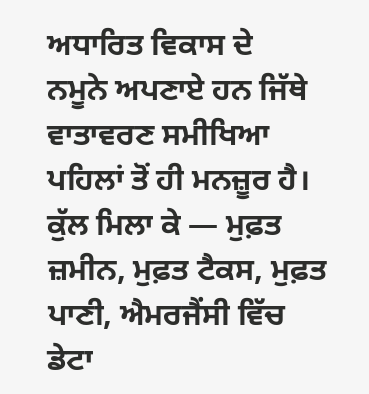ਅਧਾਰਿਤ ਵਿਕਾਸ ਦੇ
ਨਮੂਨੇ ਅਪਣਾਏ ਹਨ ਜਿੱਥੇ ਵਾਤਾਵਰਣ ਸਮੀਖਿਆ ਪਹਿਲਾਂ ਤੋਂ ਹੀ ਮਨਜ਼ੂਰ ਹੈ।
ਕੁੱਲ ਮਿਲਾ ਕੇ — ਮੁਫ਼ਤ ਜ਼ਮੀਨ, ਮੁਫ਼ਤ ਟੈਕਸ, ਮੁਫ਼ਤ ਪਾਣੀ, ਐਮਰਜੈਂਸੀ ਵਿੱਚ ਡੇਟਾ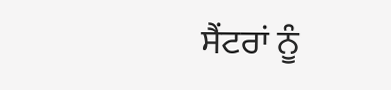ਸੈਂਟਰਾਂ ਨੂੰ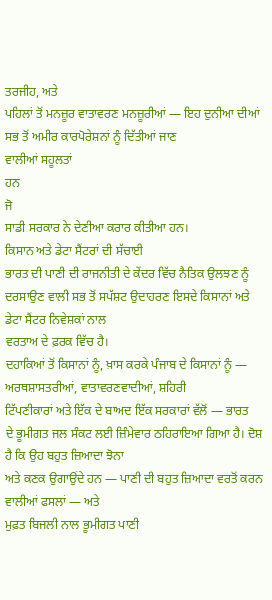ਤਰਜੀਹ, ਅਤੇ
ਪਹਿਲਾਂ ਤੋਂ ਮਨਜ਼ੂਰ ਵਾਤਾਵਰਣ ਮਨਜ਼ੂਰੀਆਂ — ਇਹ ਦੁਨੀਆ ਦੀਆਂ ਸਭ ਤੋਂ ਅਮੀਰ ਕਾਰਪੋਰੇਸ਼ਨਾਂ ਨੂੰ ਦਿੱਤੀਆਂ ਜਾਣ
ਵਾਲੀਆਂ ਸਹੂਲਤਾਂ
ਹਨ
ਜੋ
ਸਾਡੀ ਸਰਕਾਰ ਨੇ ਦੇਣੀਆ ਕਰਾਰ ਕੀਤੀਆ ਹਨ।
ਕਿਸਾਨ ਅਤੇ ਡੇਟਾ ਸੈਂਟਰਾਂ ਦੀ ਸੱਚਾਈ
ਭਾਰਤ ਦੀ ਪਾਣੀ ਦੀ ਰਾਜਨੀਤੀ ਦੇ ਕੇਂਦਰ ਵਿੱਚ ਨੈਤਿਕ ਉਲਝਣ ਨੂੰ
ਦਰਸਾਉਣ ਵਾਲੀ ਸਭ ਤੋਂ ਸਪੱਸ਼ਟ ਉਦਾਹਰਣ ਇਸਦੇ ਕਿਸਾਨਾਂ ਅਤੇ ਡੇਟਾ ਸੈਂਟਰ ਨਿਵੇਸ਼ਕਾਂ ਨਾਲ
ਵਰਤਾਅ ਦੇ ਫ਼ਰਕ ਵਿੱਚ ਹੈ।
ਦਹਾਕਿਆਂ ਤੋਂ ਕਿਸਾਨਾਂ ਨੂੰ, ਖ਼ਾਸ ਕਰਕੇ ਪੰਜਾਬ ਦੇ ਕਿਸਾਨਾਂ ਨੂੰ — ਅਰਥਸ਼ਾਸਤਰੀਆਂ, ਵਾਤਾਵਰਣਵਾਦੀਆਂ, ਸ਼ਹਿਰੀ
ਟਿੱਪਣੀਕਾਰਾਂ ਅਤੇ ਇੱਕ ਦੇ ਬਾਅਦ ਇੱਕ ਸਰਕਾਰਾਂ ਵੱਲੋਂ — ਭਾਰਤ
ਦੇ ਭੂਮੀਗਤ ਜਲ ਸੰਕਟ ਲਈ ਜ਼ਿੰਮੇਵਾਰ ਠਹਿਰਾਇਆ ਗਿਆ ਹੈ। ਦੋਸ਼ ਹੈ ਕਿ ਉਹ ਬਹੁਤ ਜ਼ਿਆਦਾ ਝੋਨਾ
ਅਤੇ ਕਣਕ ਉਗਾਉਂਦੇ ਹਨ — ਪਾਣੀ ਦੀ ਬਹੁਤ ਜ਼ਿਆਦਾ ਵਰਤੋਂ ਕਰਨ ਵਾਲੀਆਂ ਫਸਲਾਂ — ਅਤੇ
ਮੁਫ਼ਤ ਬਿਜਲੀ ਨਾਲ ਭੂਮੀਗਤ ਪਾਣੀ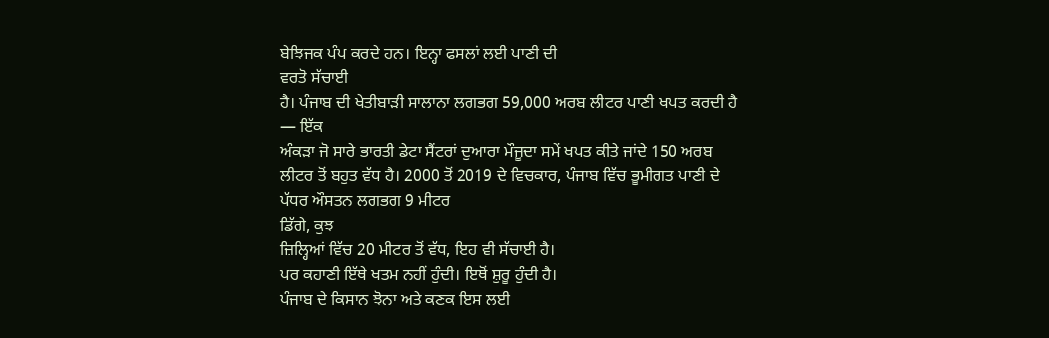ਬੇਝਿਜਕ ਪੰਪ ਕਰਦੇ ਹਨ। ਇਨ੍ਹਾ ਫਸਲਾਂ ਲਈ ਪਾਣੀ ਦੀ
ਵਰਤੋ ਸੱਚਾਈ
ਹੈ। ਪੰਜਾਬ ਦੀ ਖੇਤੀਬਾੜੀ ਸਾਲਾਨਾ ਲਗਭਗ 59,000 ਅਰਬ ਲੀਟਰ ਪਾਣੀ ਖਪਤ ਕਰਦੀ ਹੈ — ਇੱਕ
ਅੰਕੜਾ ਜੋ ਸਾਰੇ ਭਾਰਤੀ ਡੇਟਾ ਸੈਂਟਰਾਂ ਦੁਆਰਾ ਮੌਜੂਦਾ ਸਮੇਂ ਖਪਤ ਕੀਤੇ ਜਾਂਦੇ 150 ਅਰਬ
ਲੀਟਰ ਤੋਂ ਬਹੁਤ ਵੱਧ ਹੈ। 2000 ਤੋਂ 2019 ਦੇ ਵਿਚਕਾਰ, ਪੰਜਾਬ ਵਿੱਚ ਭੂਮੀਗਤ ਪਾਣੀ ਦੇ ਪੱਧਰ ਔਸਤਨ ਲਗਭਗ 9 ਮੀਟਰ
ਡਿੱਗੇ, ਕੁਝ
ਜ਼ਿਲ੍ਹਿਆਂ ਵਿੱਚ 20 ਮੀਟਰ ਤੋਂ ਵੱਧ, ਇਹ ਵੀ ਸੱਚਾਈ ਹੈ।
ਪਰ ਕਹਾਣੀ ਇੱਥੇ ਖਤਮ ਨਹੀਂ ਹੁੰਦੀ। ਇਥੋਂ ਸ਼ੁਰੂ ਹੁੰਦੀ ਹੈ।
ਪੰਜਾਬ ਦੇ ਕਿਸਾਨ ਝੋਨਾ ਅਤੇ ਕਣਕ ਇਸ ਲਈ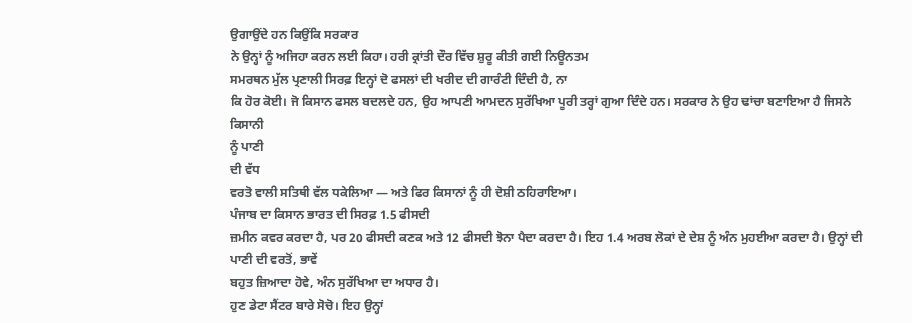ਉਗਾਉਂਦੇ ਹਨ ਕਿਉਂਕਿ ਸਰਕਾਰ
ਨੇ ਉਨ੍ਹਾਂ ਨੂੰ ਅਜਿਹਾ ਕਰਨ ਲਈ ਕਿਹਾ। ਹਰੀ ਕ੍ਰਾਂਤੀ ਦੌਰ ਵਿੱਚ ਸ਼ੁਰੂ ਕੀਤੀ ਗਈ ਨਿਊਨਤਮ
ਸਮਰਥਨ ਮੁੱਲ ਪ੍ਰਣਾਲੀ ਸਿਰਫ਼ ਇਨ੍ਹਾਂ ਦੋ ਫਸਲਾਂ ਦੀ ਖਰੀਦ ਦੀ ਗਾਰੰਟੀ ਦਿੰਦੀ ਹੈ, ਨਾ
ਕਿ ਹੋਰ ਕੋਈ। ਜੋ ਕਿਸਾਨ ਫਸਲ ਬਦਲਦੇ ਹਨ, ਉਹ ਆਪਣੀ ਆਮਦਨ ਸੁਰੱਖਿਆ ਪੂਰੀ ਤਰ੍ਹਾਂ ਗੁਆ ਦਿੰਦੇ ਹਨ। ਸਰਕਾਰ ਨੇ ਉਹ ਢਾਂਚਾ ਬਣਾਇਆ ਹੈ ਜਿਸਨੇ ਕਿਸਾਨੀ
ਨੂੰ ਪਾਣੀ
ਦੀ ਵੱਧ
ਵਰਤੋ ਵਾਲੀ ਸਤਿਥੀ ਵੱਲ ਧਕੇਲਿਆ — ਅਤੇ ਫਿਰ ਕਿਸਾਨਾਂ ਨੂੰ ਹੀ ਦੋਸ਼ੀ ਠਹਿਰਾਇਆ।
ਪੰਜਾਬ ਦਾ ਕਿਸਾਨ ਭਾਰਤ ਦੀ ਸਿਰਫ਼ 1.5 ਫੀਸਦੀ
ਜ਼ਮੀਨ ਕਵਰ ਕਰਦਾ ਹੈ, ਪਰ 20 ਫੀਸਦੀ ਕਣਕ ਅਤੇ 12 ਫੀਸਦੀ ਝੋਨਾ ਪੈਦਾ ਕਰਦਾ ਹੈ। ਇਹ 1.4 ਅਰਬ ਲੋਕਾਂ ਦੇ ਦੇਸ਼ ਨੂੰ ਅੰਨ ਮੁਹਈਆ ਕਰਦਾ ਹੈ। ਉਨ੍ਹਾਂ ਦੀ ਪਾਣੀ ਦੀ ਵਰਤੋਂ, ਭਾਵੇਂ
ਬਹੁਤ ਜ਼ਿਆਦਾ ਹੋਵੇ, ਅੰਨ ਸੁਰੱਖਿਆ ਦਾ ਅਧਾਰ ਹੈ।
ਹੁਣ ਡੇਟਾ ਸੈਂਟਰ ਬਾਰੇ ਸੋਚੋ। ਇਹ ਉਨ੍ਹਾਂ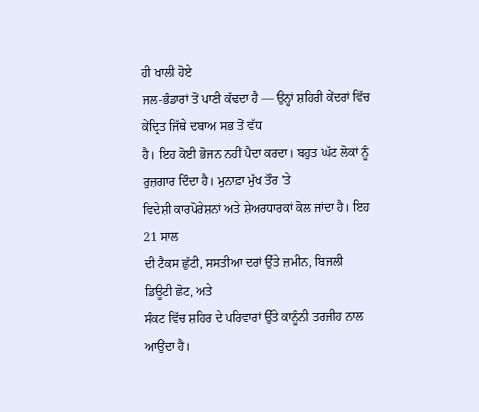ਹੀ ਖਾਲੀ ਹੋਏ
ਜਲ-ਭੰਡਾਰਾਂ ਤੋਂ ਪਾਣੀ ਕੱਢਦਾ ਹੈ — ਉਨ੍ਹਾਂ ਸ਼ਹਿਰੀ ਕੇਂਦਰਾਂ ਵਿੱਚ ਕੇਂਦ੍ਰਿਤ ਜਿੱਥੇ ਦਬਾਅ ਸਭ ਤੋਂ ਵੱਧ
ਹੈ। ਇਹ ਕੋਈ ਭੋਜਨ ਨਹੀਂ ਪੈਦਾ ਕਰਦਾ। ਬਹੁਤ ਘੱਟ ਲੋਕਾਂ ਨੂੰ
ਰੁਜ਼ਗਾਰ ਦਿੰਦਾ ਹੈ। ਮੁਨਾਫ਼ਾ ਮੁੱਖ ਤੌਰ 'ਤੇ
ਵਿਦੇਸ਼ੀ ਕਾਰਪੋਰੇਸ਼ਨਾਂ ਅਤੇ ਸ਼ੇਅਰਧਾਰਕਾਂ ਕੋਲ ਜਾਂਦਾ ਹੈ। ਇਹ 21 ਸਾਲ
ਦੀ ਟੈਕਸ ਛੁੱਟੀ, ਸਸਤੀਆ ਦਰਾਂ ਉੱਤੇ ਜ਼ਮੀਨ, ਬਿਜਲੀ
ਡਿਊਟੀ ਛੋਟ, ਅਤੇ
ਸੰਕਟ ਵਿੱਚ ਸ਼ਹਿਰ ਦੇ ਪਰਿਵਾਰਾਂ ਉੱਤੇ ਕਾਨੂੰਨੀ ਤਰਜੀਹ ਨਾਲ ਆਉਂਦਾ ਹੈ।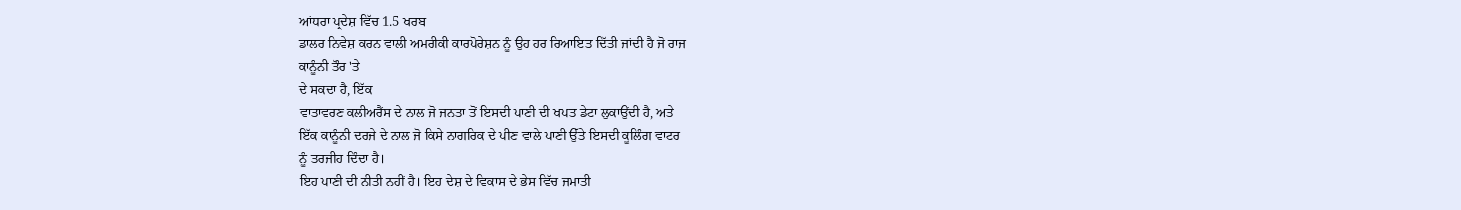ਆਂਧਰਾ ਪ੍ਰਦੇਸ਼ ਵਿੱਚ 1.5 ਖਰਬ
ਡਾਲਰ ਨਿਵੇਸ਼ ਕਰਨ ਵਾਲੀ ਅਮਰੀਕੀ ਕਾਰਪੋਰੇਸ਼ਨ ਨੂੰ ਉਹ ਹਰ ਰਿਆਇਤ ਦਿੱਤੀ ਜਾਂਦੀ ਹੈ ਜੋ ਰਾਜ
ਕਾਨੂੰਨੀ ਤੌਰ 'ਤੇ
ਦੇ ਸਕਦਾ ਹੈ, ਇੱਕ
ਵਾਤਾਵਰਣ ਕਲੀਅਰੈਂਸ ਦੇ ਨਾਲ ਜੋ ਜਨਤਾ ਤੋਂ ਇਸਦੀ ਪਾਣੀ ਦੀ ਖਪਤ ਡੇਟਾ ਲੁਕਾਉਂਦੀ ਹੈ, ਅਤੇ
ਇੱਕ ਕਾਨੂੰਨੀ ਦਰਜੇ ਦੇ ਨਾਲ ਜੋ ਕਿਸੇ ਨਾਗਰਿਕ ਦੇ ਪੀਣ ਵਾਲੇ ਪਾਣੀ ਉੱਤੇ ਇਸਦੀ ਕੂਲਿੰਗ ਵਾਟਰ
ਨੂੰ ਤਰਜੀਹ ਦਿੰਦਾ ਹੈ।
ਇਹ ਪਾਣੀ ਦੀ ਨੀਤੀ ਨਹੀਂ ਹੈ। ਇਹ ਦੇਸ਼ ਦੇ ਵਿਕਾਸ ਦੇ ਭੇਸ ਵਿੱਚ ਜਮਾਤੀ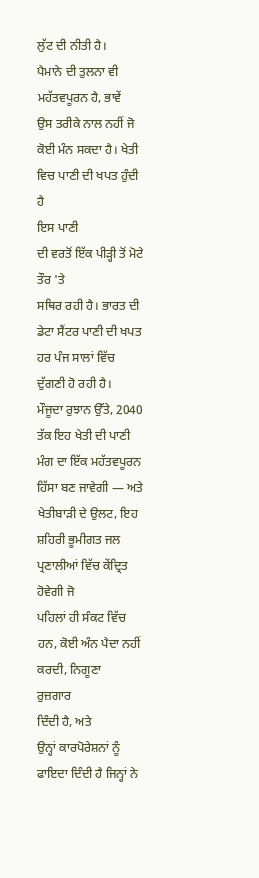ਲੁੱਟ ਦੀ ਨੀਤੀ ਹੈ।
ਪੈਮਾਨੇ ਦੀ ਤੁਲਨਾ ਵੀ ਮਹੱਤਵਪੂਰਨ ਹੈ, ਭਾਵੇਂ
ਉਸ ਤਰੀਕੇ ਨਾਲ ਨਹੀਂ ਜੋ ਕੋਈ ਮੰਨ ਸਕਦਾ ਹੈ। ਖੇਤੀ ਵਿਚ ਪਾਣੀ ਦੀ ਖਪਤ ਹੁੰਦੀ ਹੈ
ਇਸ ਪਾਣੀ
ਦੀ ਵਰਤੋਂ ਇੱਕ ਪੀੜ੍ਹੀ ਤੋਂ ਮੋਟੇ ਤੌਰ 'ਤੇ
ਸਥਿਰ ਰਹੀ ਹੈ। ਭਾਰਤ ਦੀ ਡੇਟਾ ਸੈਂਟਰ ਪਾਣੀ ਦੀ ਖਪਤ ਹਰ ਪੰਜ ਸਾਲਾਂ ਵਿੱਚ ਦੁੱਗਣੀ ਹੋ ਰਹੀ ਹੈ।
ਮੌਜੂਦਾ ਰੁਝਾਨ ਉੱਤੇ, 2040 ਤੱਕ ਇਹ ਖੇਤੀ ਦੀ ਪਾਣੀ ਮੰਗ ਦਾ ਇੱਕ ਮਹੱਤਵਪੂਰਨ ਹਿੱਸਾ ਬਣ ਜਾਵੇਗੀ — ਅਤੇ
ਖੇਤੀਬਾੜੀ ਦੇ ਉਲਟ, ਇਹ ਸ਼ਹਿਰੀ ਭੂਮੀਗਤ ਜਲ ਪ੍ਰਣਾਲੀਆਂ ਵਿੱਚ ਕੇਂਦ੍ਰਿਤ ਹੋਵੇਗੀ ਜੋ
ਪਹਿਲਾਂ ਹੀ ਸੰਕਟ ਵਿੱਚ ਹਨ, ਕੋਈ ਅੰਨ ਪੈਦਾ ਨਹੀਂ ਕਰਦੀ, ਨਿਗੂਣਾ
ਰੁਜ਼ਗਾਰ
ਦਿੰਦੀ ਹੈ, ਅਤੇ
ਉਨ੍ਹਾਂ ਕਾਰਪੋਰੇਸ਼ਨਾਂ ਨੂੰ ਫਾਇਦਾ ਦਿੰਦੀ ਹੈ ਜਿਨ੍ਹਾਂ ਨੇ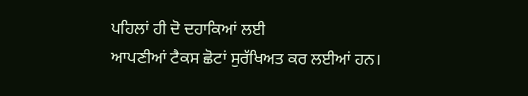ਪਹਿਲਾਂ ਹੀ ਦੋ ਦਹਾਕਿਆਂ ਲਈ
ਆਪਣੀਆਂ ਟੈਕਸ ਛੋਟਾਂ ਸੁਰੱਖਿਅਤ ਕਰ ਲਈਆਂ ਹਨ।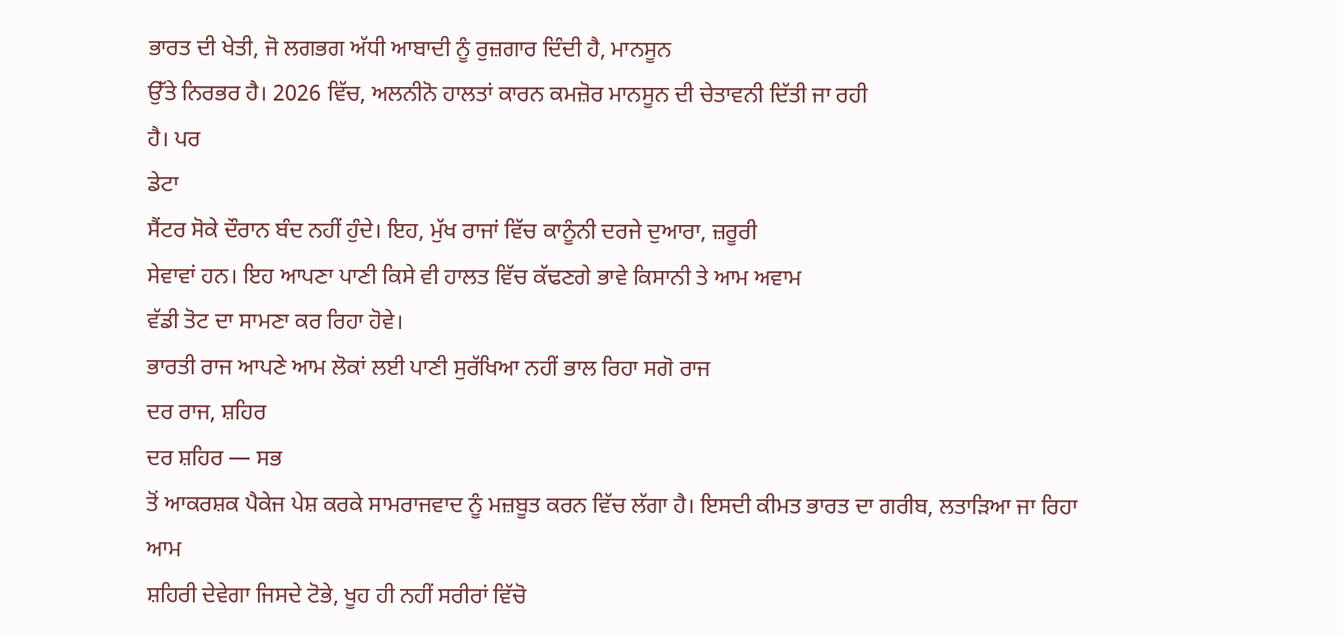ਭਾਰਤ ਦੀ ਖੇਤੀ, ਜੋ ਲਗਭਗ ਅੱਧੀ ਆਬਾਦੀ ਨੂੰ ਰੁਜ਼ਗਾਰ ਦਿੰਦੀ ਹੈ, ਮਾਨਸੂਨ
ਉੱਤੇ ਨਿਰਭਰ ਹੈ। 2026 ਵਿੱਚ, ਅਲਨੀਨੋ ਹਾਲਤਾਂ ਕਾਰਨ ਕਮਜ਼ੋਰ ਮਾਨਸੂਨ ਦੀ ਚੇਤਾਵਨੀ ਦਿੱਤੀ ਜਾ ਰਹੀ
ਹੈ। ਪਰ
ਡੇਟਾ
ਸੈਂਟਰ ਸੋਕੇ ਦੌਰਾਨ ਬੰਦ ਨਹੀਂ ਹੁੰਦੇ। ਇਹ, ਮੁੱਖ ਰਾਜਾਂ ਵਿੱਚ ਕਾਨੂੰਨੀ ਦਰਜੇ ਦੁਆਰਾ, ਜ਼ਰੂਰੀ
ਸੇਵਾਵਾਂ ਹਨ। ਇਹ ਆਪਣਾ ਪਾਣੀ ਕਿਸੇ ਵੀ ਹਾਲਤ ਵਿੱਚ ਕੱਢਣਗੇ ਭਾਵੇ ਕਿਸਾਨੀ ਤੇ ਆਮ ਅਵਾਮ
ਵੱਡੀ ਤੋਟ ਦਾ ਸਾਮਣਾ ਕਰ ਰਿਹਾ ਹੋਵੇ।
ਭਾਰਤੀ ਰਾਜ ਆਪਣੇ ਆਮ ਲੋਕਾਂ ਲਈ ਪਾਣੀ ਸੁਰੱਖਿਆ ਨਹੀਂ ਭਾਲ ਰਿਹਾ ਸਗੋ ਰਾਜ
ਦਰ ਰਾਜ, ਸ਼ਹਿਰ
ਦਰ ਸ਼ਹਿਰ — ਸਭ
ਤੋਂ ਆਕਰਸ਼ਕ ਪੈਕੇਜ ਪੇਸ਼ ਕਰਕੇ ਸਾਮਰਾਜਵਾਦ ਨੂੰ ਮਜ਼ਬੂਤ ਕਰਨ ਵਿੱਚ ਲੱਗਾ ਹੈ। ਇਸਦੀ ਕੀਮਤ ਭਾਰਤ ਦਾ ਗਰੀਬ, ਲਤਾੜਿਆ ਜਾ ਰਿਹਾ ਆਮ
ਸ਼ਹਿਰੀ ਦੇਵੇਗਾ ਜਿਸਦੇ ਟੋਭੇ, ਖੂਹ ਹੀ ਨਹੀਂ ਸਰੀਰਾਂ ਵਿੱਚੋ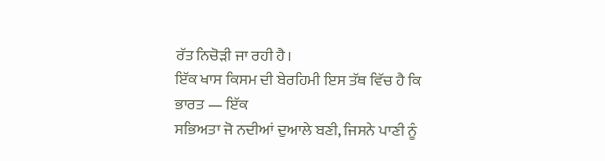ਰੱਤ ਨਿਚੋੜੀ ਜਾ ਰਹੀ ਹੈ।
ਇੱਕ ਖਾਸ ਕਿਸਮ ਦੀ ਬੇਰਹਿਮੀ ਇਸ ਤੱਥ ਵਿੱਚ ਹੈ ਕਿ ਭਾਰਤ — ਇੱਕ
ਸਭਿਅਤਾ ਜੋ ਨਦੀਆਂ ਦੁਆਲੇ ਬਣੀ, ਜਿਸਨੇ ਪਾਣੀ ਨੂੰ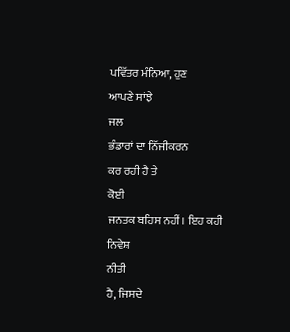ਪਵਿੱਤਰ ਮੰਨਿਆ, ਹੁਣ
ਆਪਣੇ ਸਾਂਝੇ
ਜਲ
ਭੰਡਾਰਾਂ ਦਾ ਨਿੱਜੀਕਰਨ
ਕਰ ਰਹੀ ਹੈ ਤੇ
ਕੋਈ
ਜਨਤਕ ਬਹਿਸ ਨਹੀਂ। ਇਹ ਕਹੀ ਨਿਵੇਸ਼
ਨੀਤੀ
ਹੈ, ਜਿਸਦੇ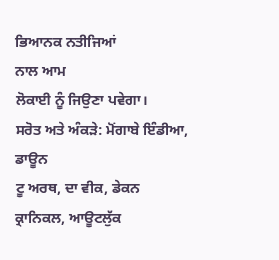ਭਿਆਨਕ ਨਤੀਜਿਆਂ
ਨਾਲ ਆਮ
ਲੋਕਾਈ ਨੂੰ ਜਿਉਣਾ ਪਵੇਗਾ।
ਸਰੋਤ ਅਤੇ ਅੰਕੜੇ: ਮੋਂਗਾਬੇ ਇੰਡੀਆ, ਡਾਊਨ
ਟੂ ਅਰਥ, ਦਾ ਵੀਕ, ਡੇਕਨ
ਕ੍ਰਾਨਿਕਲ, ਆਊਟਲੁੱਕ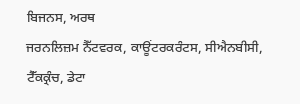ਬਿਜਨਸ, ਅਰਥ
ਜਰਨਲਿਜ਼ਮ ਨੈੱਟਵਰਕ, ਕਾਊਂਟਰਕਰੰਟਸ, ਸੀਐਨਬੀਸੀ, ਟੈੱਕਕ੍ਰੰਚ, ਡੇਟਾ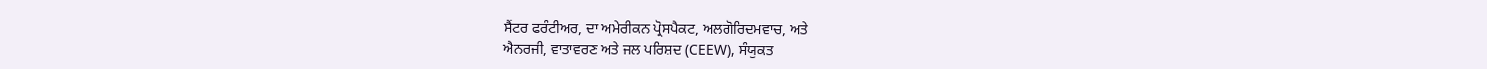ਸੈਂਟਰ ਫਰੰਟੀਅਰ, ਦਾ ਅਮੇਰੀਕਨ ਪ੍ਰੋਸਪੈਕਟ, ਅਲਗੋਰਿਦਮਵਾਚ, ਅਤੇ
ਐਨਰਜੀ, ਵਾਤਾਵਰਣ ਅਤੇ ਜਲ ਪਰਿਸ਼ਦ (CEEW), ਸੰਯੁਕਤ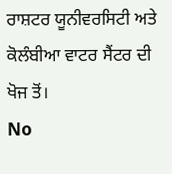ਰਾਸ਼ਟਰ ਯੂਨੀਵਰਸਿਟੀ ਅਤੇ ਕੋਲੰਬੀਆ ਵਾਟਰ ਸੈਂਟਰ ਦੀ ਖੋਜ ਤੋਂ।
No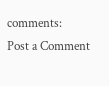comments:
Post a Comment